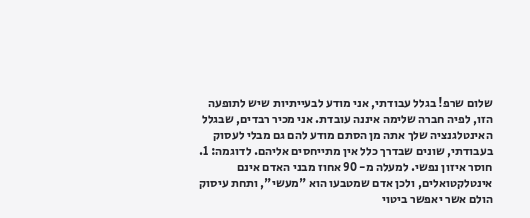שלום שרפ! בגלל עבודתי, אני מודע לבעייתיות שיש לתופעה הזו, לפיה חברה שלימה איננה עובדת. אני מכיר רבדים, שבגלל האינטלגנציה שלך אתה מן הסתם מודע להם גם מבלי לעסוק בעבודתי, שונים שבדרך כלל אין מתייחסים אליהם. לדוגמה: 1. חוסר איזון נפשי. למעלה מ- 90 אחוז מבני האדם אינם אינטלקטואלים, ולכן אדם שמטבעו הוא "מעשי", ותחת עיסוק הולם אשר יאפשר ביטוי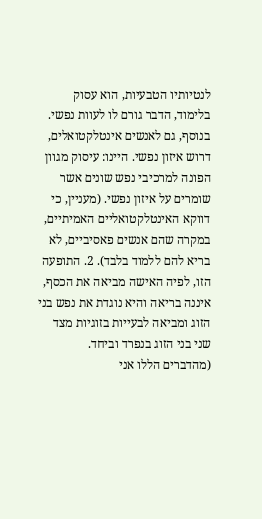לנטיותיו הטבעיות, הוא עסוק בלימוד, הדבר גורם לו לעוות נפשי. בנוסף, גם לאנשים אינטלקטואלים, דרוש איזון נפשי. היינו: עיסוק מגוון הפונה למרכיבי נפש שונים אשר שומרים על איזון נפשי. (מעניין, כי דווקא האינטלקטואליים האמיתיים, במקרה שהם אנשים פאסיביים, לא בריא להם ללמוד בלבד). 2. התופעה הזו, לפיה האישה מביאה את הכסף, איננה בריאה והיא נוגדת את נפש בני הזוג ומביאה לבעייות בזוגיות מצד שני בני הזוג בנפרד וביחד.
(מהדברים הללו אני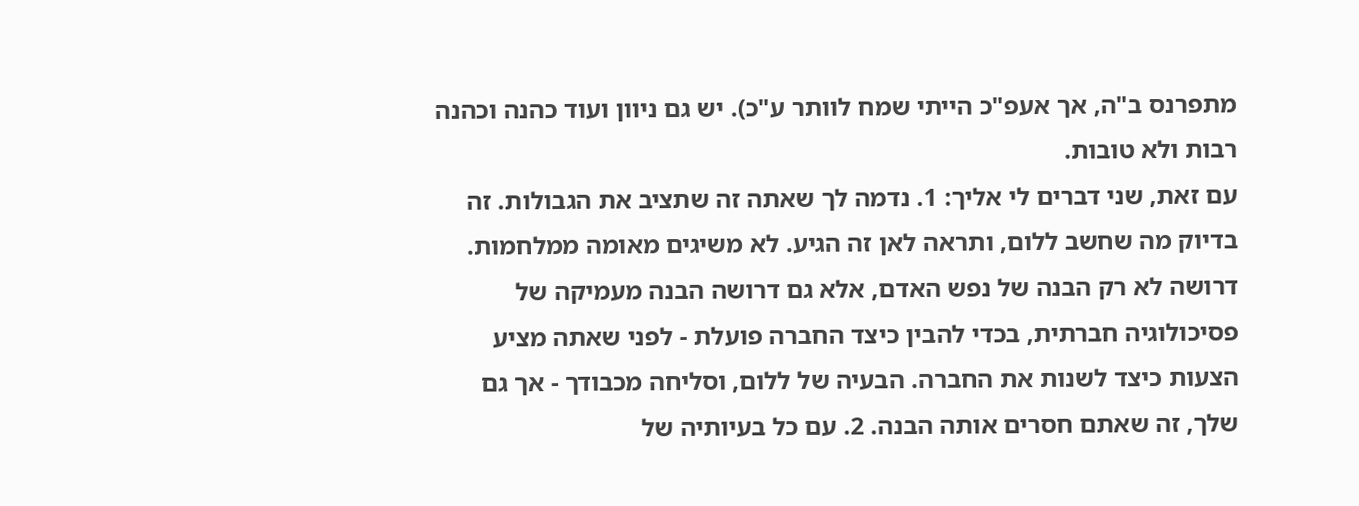מתפרנס ב"ה, אך אעפ"כ הייתי שמח לוותר ע"כ). יש גם ניוון ועוד כהנה וכהנה רבות ולא טובות.
עם זאת, שני דברים לי אליך: 1. נדמה לך שאתה זה שתציב את הגבולות. זה בדיוק מה שחשב ללום, ותראה לאן זה הגיע. לא משיגים מאומה ממלחמות. דרושה לא רק הבנה של נפש האדם, אלא גם דרושה הבנה מעמיקה של פסיכולוגיה חברתית, בכדי להבין כיצד החברה פועלת - לפני שאתה מציע הצעות כיצד לשנות את החברה. הבעיה של ללום, וסליחה מכבודך - אך גם שלך, זה שאתם חסרים אותה הבנה. 2. עם כל בעיותיה של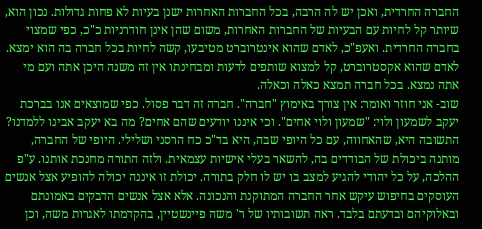החברה החרדית, ואכן יש לה הרבה, בכל החברות האחרות ישנן בעיות לא פחות גדולות. נכון הוא, שיותר קל לחיות עם הבעיות של החברות האחרות, משום שהן אינן חודרניות כ"כ, כפי שמצוי בחברה החרדית. ואעפ"כ, לאדם שהוא אינטרוברט מטיבעו, קשה לחיות בכל חברה בה הוא ימצא. לאדם שהוא אקסטרוברט, קל למצוא שותפים לדעות ומבחינתו אין זה משנה היכן אתה ועם מי אתה נמצא. בכל חברה תמצא כאלה וכאלה.
שוב- אני חוזר ואומר: אין צורך באימוץ "חברה". חברה זה דבר פסול. כפי שמוצאים אנו בברכת יעקב לשמעון ולוי: "שמעון ולוי אחים". וכי איננו יודעים שהם אחים? מה בא יעקב אבינו ללמדנו? התשובה היא, שהאחווה, עם כל היופי שבה, היא בד"כ כח הרסני ושלילי. היופי של החברה, מותנה ביכולת של הבודדים בה, להשאר בעלי אישיות עצמאית. ולזה התורה מחנכת אותנו. ע"פ ההלכה, על כל יהודי להגיע למצב בו יש לו חלק בתורה. יכולת זו איננה יכולה להופיע אצל אנשים העוסקים בחיפוש עיקש אחר החברה המתוקנת והנכונה. אלא אצל אנשים הדבקים באמונתם ובאלוקיהם ובדעתם בלבד. ראה תשובותיו של ר' משה פיינשטיין, בהקדמתו לאגרות משה, וכן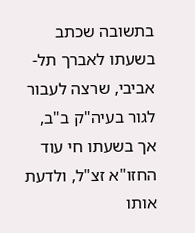בתשובה שכתב בשעתו לאברך תל-אביבי, שרצה לעבור לגור בעיה"ק ב"ב, אך בשעתו חי עוד החזו"א זצ"ל, ולדעת אותו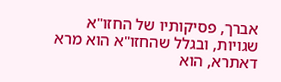אברך, פסיקותיו של החזו"א שגויות, ובגלל שהחזו"א הוא מרא דאתרא, הוא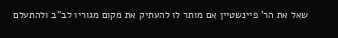שאל את הר' פיינשטיין אם מותר לו להעתיק את מקום מגוריו לב"ב ולהתעלם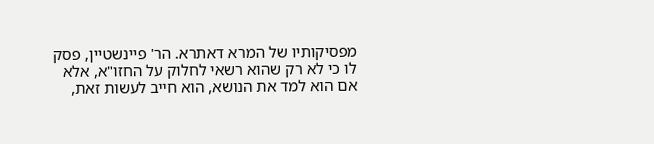מפסיקותיו של המרא דאתרא. הר' פיינשטיין, פסק לו כי לא רק שהוא רשאי לחלוק על החזו"א, אלא אם הוא למד את הנושא, הוא חייב לעשות זאת,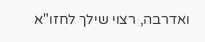ואדרבה, רצוי שילך לחזו"א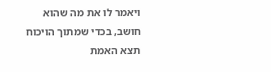ויאמר לו את מה שהוא חושב, בכדי שמתוך הויכוח תצא האמת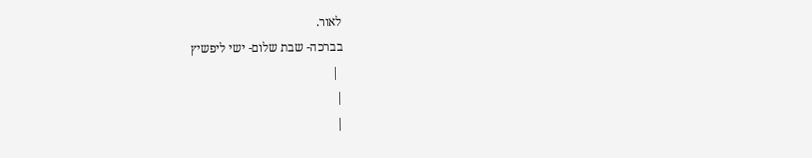לאור.
בברכה- שבת שלום- ישי ליפשיץ
 |
|
|